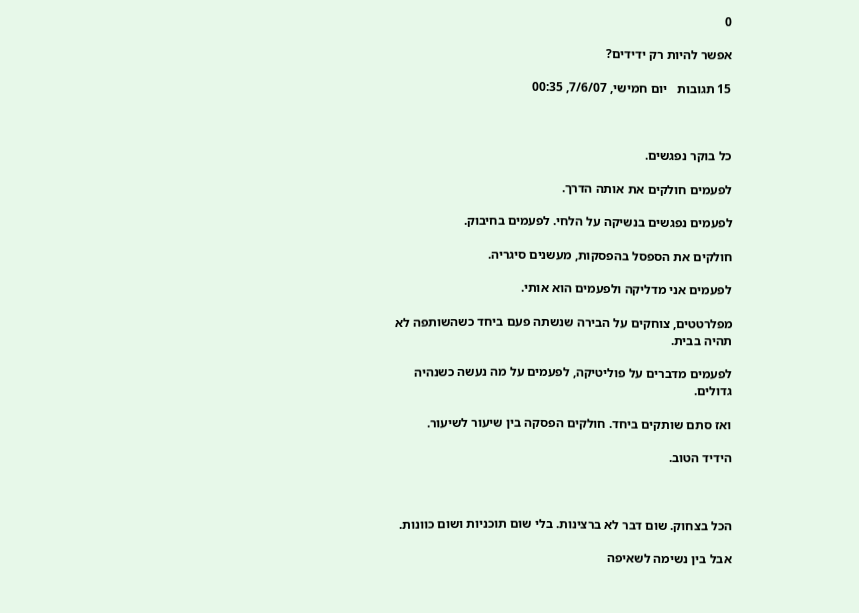0

אפשר להיות רק ידידים?

15 תגובות   יום חמישי, 7/6/07, 00:35



כל בוקר נפגשים.

לפעמים חולקים את אותה הדרך.

לפעמים נפגשים בנשיקה על הלחי. לפעמים בחיבוק.

חולקים את הספסל בהפסקות, מעשנים סיגריה.

לפעמים אני מדליקה ולפעמים הוא אותי.

מפלרטטים, צוחקים על הבירה שנשתה פעם ביחד כשהשותפה לא תהיה בבית.

לפעמים מדברים על פוליטיקה, לפעמים על מה נעשה כשנהיה גדולים.

ואז סתם שותקים ביחד. חולקים הפסקה בין שיעור לשיעור.

הידיד הטוב.



הכל בצחוק. שום דבר לא ברצינות. בלי שום תוכניות ושום כוונות.

אבל בין נשימה לשאיפה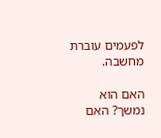לפעמים עוברת  מחשבה.

האם הוא נמשך? האם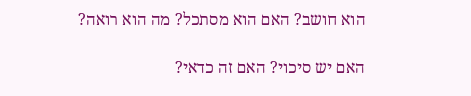הוא חושב? האם הוא מסתכל? מה הוא רואה?

האם יש סיכוי? האם זה כדאי?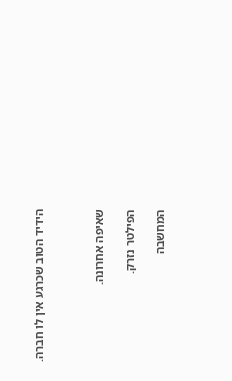הידיד הטוב שכרגע אין לו חברה.



שאיפה אחרונה.

הפילטר נזרק.

המחשבה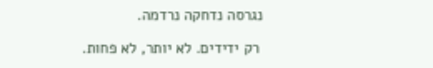נגרסה נדחקה נרדמה.

 רק ידידים. לא יותר, לא פחות.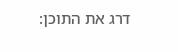דרג את התוכן: